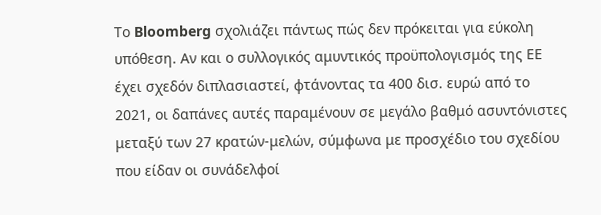Το Bloomberg σχολιάζει πάντως πώς δεν πρόκειται για εύκολη υπόθεση. Αν και ο συλλογικός αμυντικός προϋπολογισμός της ΕΕ έχει σχεδόν διπλασιαστεί, φτάνοντας τα 400 δισ. ευρώ από το 2021, οι δαπάνες αυτές παραμένουν σε μεγάλο βαθμό ασυντόνιστες μεταξύ των 27 κρατών-μελών, σύμφωνα με προσχέδιο του σχεδίου που είδαν οι συνάδελφοί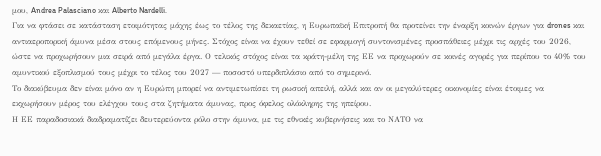μου, Andrea Palasciano και Alberto Nardelli.
Για να φτάσει σε κατάσταση ετοιμότητας μάχης έως το τέλος της δεκαετίας, η Ευρωπαϊκή Επιτροπή θα προτείνει την έναρξη κοινών έργων για drones και αντιαεροπορική άμυνα μέσα στους επόμενους μήνες. Στόχος είναι να έχουν τεθεί σε εφαρμογή συντονισμένες προσπάθειες μέχρι τις αρχές του 2026, ώστε να προχωρήσουν μια σειρά από μεγάλα έργα. Ο τελικός στόχος είναι τα κράτη-μέλη της ΕΕ να προχωρούν σε κοινές αγορές για περίπου το 40% του αμυντικού εξοπλισμού τους μέχρι το τέλος του 2027 — ποσοστό υπερδιπλάσιο από το σημερινό.
Το διακύβευμα δεν είναι μόνο αν η Ευρώπη μπορεί να αντιμετωπίσει τη ρωσική απειλή, αλλά και αν οι μεγαλύτερες οικονομίες είναι έτοιμες να εκχωρήσουν μέρος του ελέγχου τους στα ζητήματα άμυνας, προς όφελος ολόκληρης της ηπείρου.
Η ΕΕ παραδοσιακά διαδραματίζει δευτερεύοντα ρόλο στην άμυνα, με τις εθνικές κυβερνήσεις και το ΝΑΤΟ να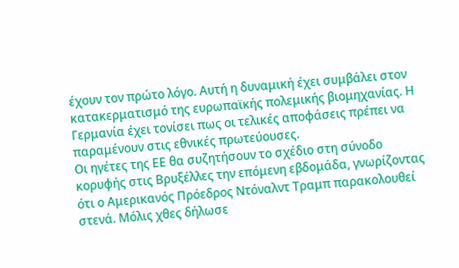έχουν τον πρώτο λόγο. Αυτή η δυναμική έχει συμβάλει στον κατακερματισμό της ευρωπαϊκής πολεμικής βιομηχανίας. Η Γερμανία έχει τονίσει πως οι τελικές αποφάσεις πρέπει να παραμένουν στις εθνικές πρωτεύουσες.
Οι ηγέτες της ΕΕ θα συζητήσουν το σχέδιο στη σύνοδο κορυφής στις Βρυξέλλες την επόμενη εβδομάδα, γνωρίζοντας ότι ο Αμερικανός Πρόεδρος Ντόναλντ Τραμπ παρακολουθεί στενά. Μόλις χθες δήλωσε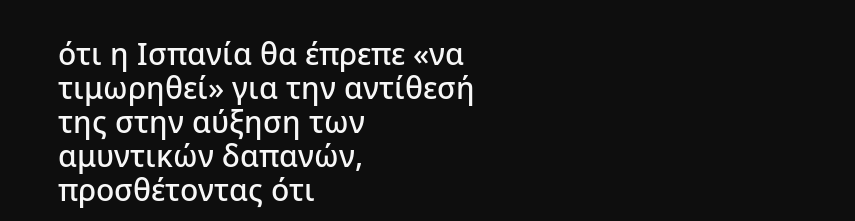ότι η Ισπανία θα έπρεπε «να τιμωρηθεί» για την αντίθεσή της στην αύξηση των αμυντικών δαπανών, προσθέτοντας ότι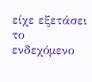είχε εξετάσει το ενδεχόμενο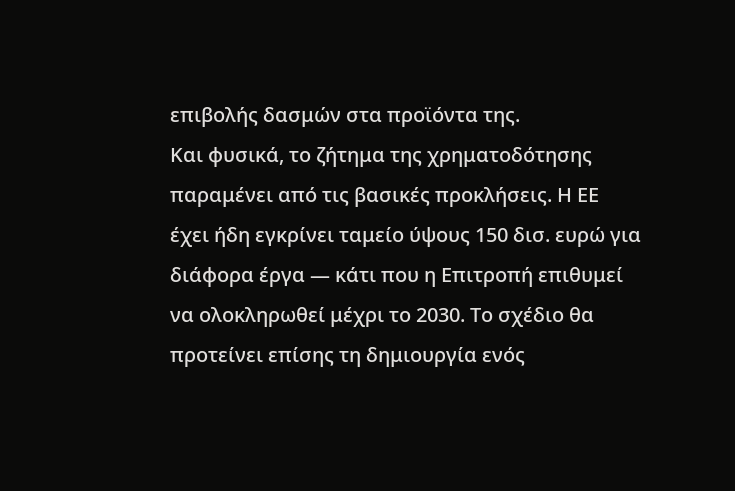επιβολής δασμών στα προϊόντα της.
Και φυσικά, το ζήτημα της χρηματοδότησης παραμένει από τις βασικές προκλήσεις. Η ΕΕ έχει ήδη εγκρίνει ταμείο ύψους 150 δισ. ευρώ για διάφορα έργα — κάτι που η Επιτροπή επιθυμεί να ολοκληρωθεί μέχρι το 2030. Το σχέδιο θα προτείνει επίσης τη δημιουργία ενός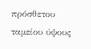πρόσθετου ταμείου ύψους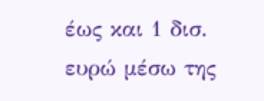έως και 1 δισ. ευρώ μέσω της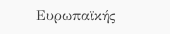Ευρωπαϊκής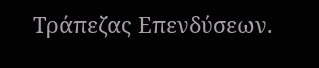Τράπεζας Επενδύσεων.